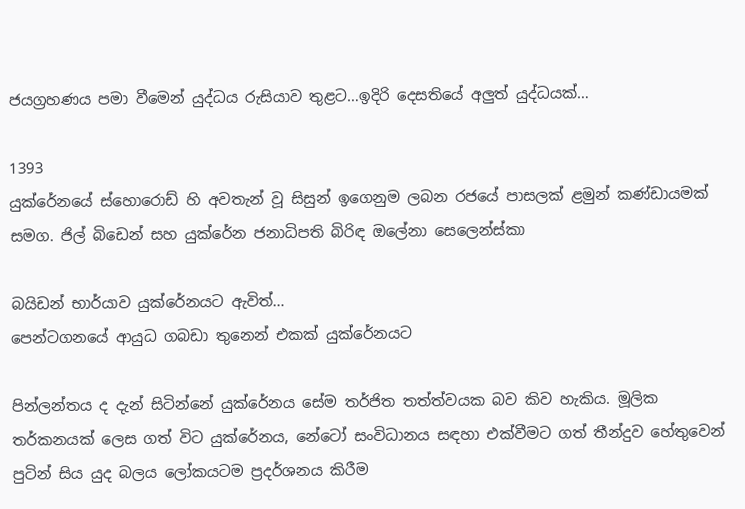ජයග්‍රහණය පමා වීමෙන් යුද්ධය රුසියාව තුළට…ඉදිරි දෙසතියේ අලුත් යුද්ධයක්…

1393
යුක්රේනයේ ස්හොරොඩ් හි අවතැන් වූ සිසුන් ඉගෙනුම ලබන රජයේ පාසලක් ළමුන් කණ්ඩායමක් සමග. ජිල් බිඩෙන් සහ යුක්රේන ජනාධිපති බිරිඳ ඔලේනා සෙලෙන්ස්කා

බයිඩන් භාර්යාව යුක්රේනයට ඇවිත්…
පෙන්ටගනයේ ආයුධ ගබඩා තුනෙන් එකක් යුක්රේනයට

පින්ලන්තය ද දැන් සිටින්නේ යුක්රේනය සේම තර්ජිත තත්ත්වයක බව කිව හැකිය. මූලික තර්කනයක් ලෙස ගත් විට යුක්රේනය, නේටෝ සංවිධානය සඳහා එක්වීමට ගත් තීන්දුව හේතුවෙන් පුටින් සිය යුද බලය ලෝකයටම ප්‍රදර්ශනය කිරීම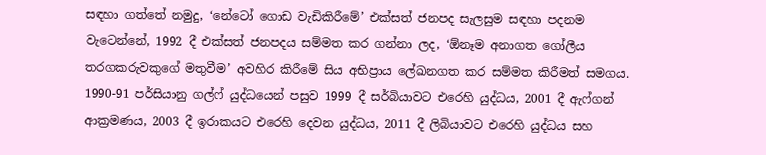සඳහා ගත්තේ නමුදු, ‘නේටෝ ගොඩ වැඩිකිරීමේ’ එක්සත් ජනපද සැලසුම සඳහා පදනම වැටෙන්නේ, 1992 දී එක්සත් ජනපදය සම්මත කර ගන්නා ලද, ‘ඕනෑම අනාගත ගෝලීය තරගකරුවකුගේ මතුවීම’ අවහිර කිරීමේ සිය අභිප්‍රාය ලේඛනගත කර සම්මත කිරීමත් සමගය. 1990-91 පර්සියානු ගල්ෆ් යුද්ධයෙන් පසුව 1999 දී සර්බියාවට එරෙහි යුද්ධය, 2001 දී ඇෆ්ගන් ආක්‍රමණය, 2003 දී ඉරාකයට එරෙහි දෙවන යුද්ධය, 2011 දී ලිබියාවට එරෙහි යුද්ධය සහ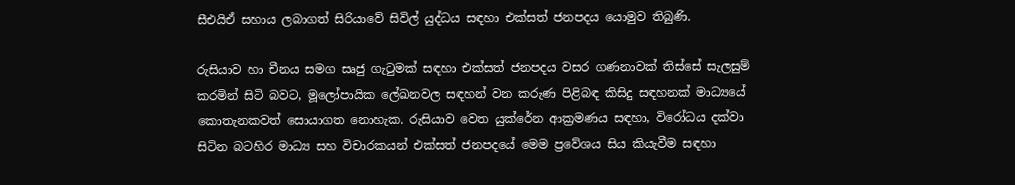සීඑයිඒ සහාය ලබාගත් සිරියාවේ සිවිල් යුද්ධය සඳහා එක්සත් ජනපදය යොමුව තිබුණි.

රුසියාව හා චීනය සමග සෘජු ගැටුමක් සඳහා එක්සත් ජනපදය වසර ගණනාවක් තිස්සේ සැලසුම් කරමින් සිටි බවට, මූලෝපායික ලේඛනවල සඳහන් වන කරුණ පිළිබඳ කිසිදු සඳහනක් මාධ්‍යයේ කොතැනකවත් සොයාගත නොහැක. රුසියාව වෙත යුක්රේන ආක්‍රමණය සඳහා, විරෝධය දක්වා සිටින බටහිර මාධ්‍ය සහ විචාරකයන් එක්සත් ජනපදයේ මෙම ප්‍රවේශය සිය කියැවීම සඳහා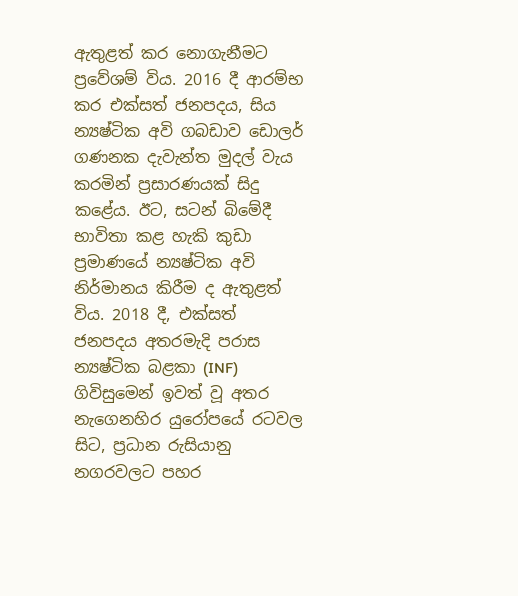ඇතුළත් කර නොගැනීමට ප්‍රවේශම් විය. 2016 දී ආරම්භ කර එක්සත් ජනපදය, සිය න්‍යෂ්ටික අවි ගබඩාව ඩොලර් ගණනක දැවැන්ත මුදල් වැය කරමින් ප්‍රසාරණයක් සිදු කළේය. ඊට, සටන් බිමේදී භාවිතා කළ හැකි කුඩා ප්‍රමාණයේ න්‍යෂ්ටික අවි නිර්මානය කිරීම ද ඇතුළත් විය. 2018 දී, එක්සත් ජනපදය අතරමැදි පරාස න්‍යෂ්ටික බළකා (INF) ගිවිසුමෙන් ඉවත් වූ අතර නැගෙනහිර යුරෝපයේ රටවල සිට, ප්‍රධාන රුසියානු නගරවලට පහර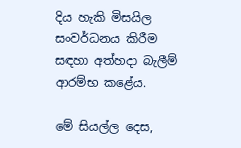දිය හැකි මිසයිල සංවර්ධනය කිරීම සඳහා අත්හදා බැලීම් ආරම්භ කළේය.

මේ සියල්ල දෙස,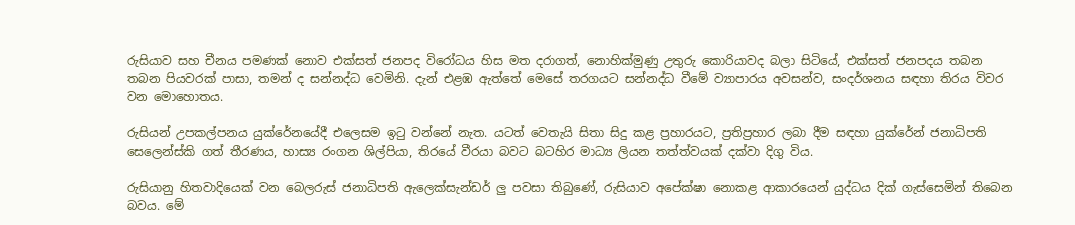රුසියාව සහ චීනය පමණක් නොව එක්සත් ජනපද විරෝධය හිස මත දරාගත්, නොහික්මුණු උතුරු කොරියාවද බලා සිටියේ, එක්සත් ජනපදය තබන තබන පියවරක් පාසා, තමන් ද සන්නද්ධ වෙමිනි. දැන් එළඹ ඇත්තේ මෙසේ තරගයට සන්නද්ධ වීමේ ව්‍යාපාරය අවසන්ව, සංදර්ශනය සඳහා තිරය විවර වන මොහොතය.

රුසියන් උපකල්පනය යුක්රේනයේදී එලෙසම ඉටු වන්නේ නැත. යටත් වෙතැයි සිතා සිදු කළ ප්‍රහාරයට, ප්‍රතිප්‍රහාර ලබා දීම සඳහා යුක්රේන් ජනාධිපති සෙලෙන්ස්කි ගත් තීරණය, හාස්‍ය රංගන ශිල්පියා, තිරයේ වීරයා බවට බටහිර මාධ්‍ය ලියන තත්ත්වයක් දක්වා දිගු විය.

රුසියානු හිතවාදියෙක් වන බෙලරුස් ජනාධිපති ඇලෙක්සැන්ඩර් ලු පවසා තිබුණේ, රුසියාව අපේක්ෂා නොකළ ආකාරයෙන් යුද්ධය දික් ගැස්සෙමින් තිබෙන බවය. මේ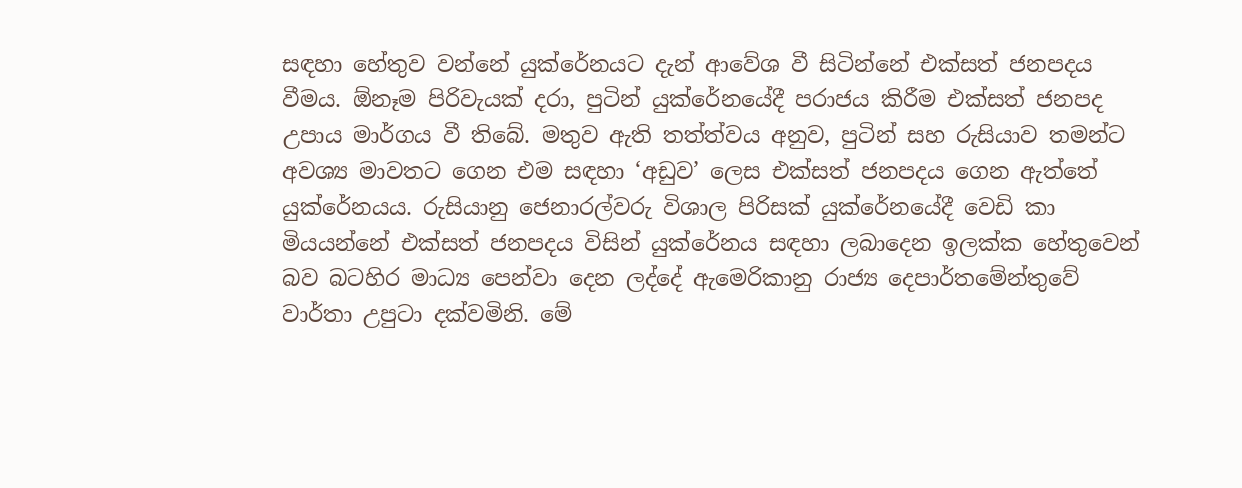සඳහා හේතුව වන්නේ යුක්රේනයට දැන් ආවේශ වී සිටින්නේ එක්සත් ජනපදය වීමය. ඕනෑම පිරිවැයක් දරා, පුටින් යුක්රේනයේදී පරාජය කිරීම එක්සත් ජනපද උපාය මාර්ගය වී තිබේ. මතුව ඇති තත්ත්වය අනුව, පුටින් සහ රුසියාව තමන්ට අවශ්‍ය මාවතට ගෙන එම සඳහා ‘අඩුව’ ලෙස එක්සත් ජනපදය ගෙන ඇත්තේ යුක්රේනයය. රුසියානු ජෙනාරල්වරු විශාල පිරිසක් යුක්රේනයේදී වෙඩි කා මියයන්නේ එක්සත් ජනපදය විසින් යුක්රේනය සඳහා ලබාදෙන ඉලක්ක හේතුවෙන් බව බටහිර මාධ්‍ය පෙන්වා දෙන ලද්දේ ඇමෙරිකානු රාජ්‍ය දෙපාර්තමේන්තුවේ වාර්තා උපුටා දක්වමිනි. මේ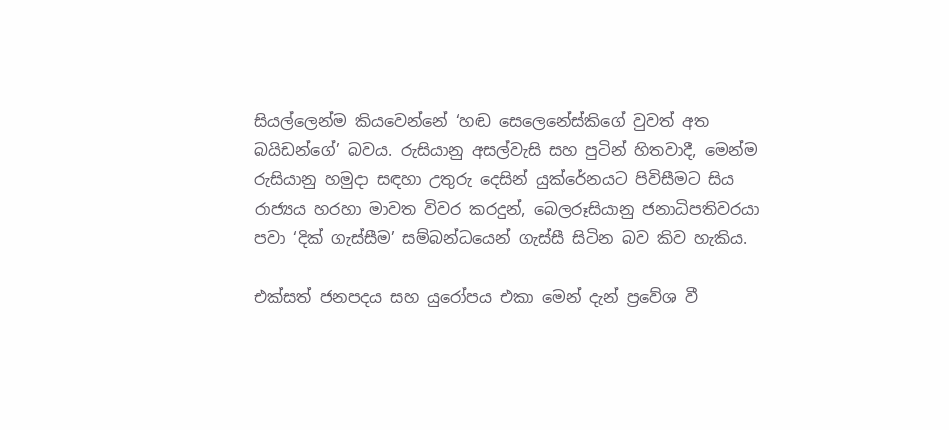සියල්ලෙන්ම කියවෙන්නේ ‘හඬ සෙලෙනේස්කිගේ වුවත් අත බයිඩන්ගේ’ බවය. රුසියානු අසල්වැසි සහ පුටින් හිතවාදී, මෙන්ම රුසියානු හමුදා සඳහා උතුරු දෙසින් යුක්රේනයට පිවිසීමට සිය රාජ්‍යය හරහා මාවත විවර කරදුන්, බෙලරූසියානු ජනාධිපතිවරයා පවා ‘දික් ගැස්සීම’ සම්බන්ධයෙන් ගැස්සී සිටින බව කිව හැකිය.

එක්සත් ජනපදය සහ යුරෝපය එකා මෙන් දැන් ප්‍රවේශ වී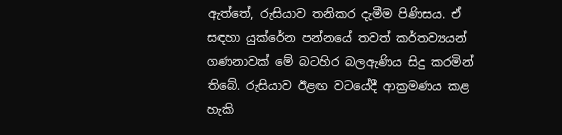ඇත්තේ, රුසියාව තනිකර දැමීම පිණිසය. ඒ සඳහා යුක්රේන පන්නයේ තවත් කර්තව්‍යයන් ගණනාවක් මේ බටහිර බලඇණිය සිදු කරමින් තිබේ. රුසියාව ඊළඟ වටයේදී ආක්‍රමණය කළ හැකි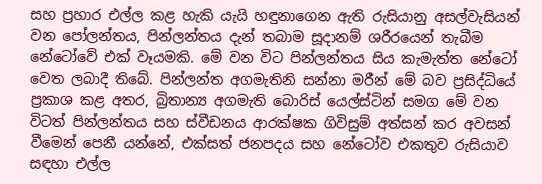සහ ප්‍රහාර එල්ල කළ හැකි යැයි හඳුනාගෙන ඇති රුසියානු අසල්වැසියන් වන පෝලන්තය, පින්ලන්තය දැන් තබාම සූදානම් ශරීරයෙන් තැබීම නේටෝවේ එක් වෑයමකි. මේ වන විට පින්ලන්තය සිය කැමැත්ත නේටෝ වෙත ලබාදී තිබේ. පින්ලන්ත අගමැතිනි සන්නා මරීන් මේ බව ප්‍රසිද්ධියේ ප්‍රකාශ කළ අතර, බ්‍රිතාන්‍ය අගමැති බොරිස් යෙල්ස්ටින් සමග මේ වන විටත් පින්ලන්තය සහ ස්වීඩනය ආරක්ෂක ගිවිසුම් අත්සන් කර අවසන් වීමෙන් පෙනී යන්නේ, එක්සත් ජනපදය සහ නේටෝව එකතුව රුසියාව සඳහා එල්ල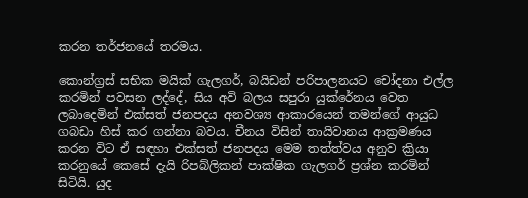කරන තර්ජනයේ තරමය.

කොන්ග්‍රස් සභික මයික් ගැලගර්, බයිඩන් පරිපාලනයට චෝදනා එල්ල කරමින් පවසන ලද්දේ, සිය අවි බලය සපුරා යුක්රේනය වෙත ලබාදෙමින් එක්සත් ජනපදය අනවශ්‍ය ආකාරයෙන් තමන්ගේ ආයුධ ගබඩා හිස් කර ගන්නා බවය. චීනය විසින් තායිවානය ආක්‍රමණය කරන විට ඒ සඳහා එක්සත් ජනපදය මෙම තත්ත්වය අනුව ක්‍රියා කරනුයේ කෙසේ දැයි රිපබ්ලිකන් පාක්ෂික ගැලගර් ප්‍රශ්න කරමින් සිටියි. යුද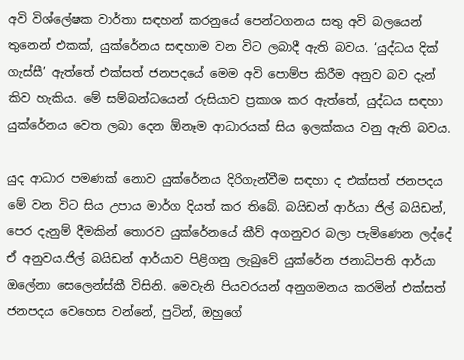අවි විශ්ලේෂක වාර්තා සඳහන් කරනුයේ පෙන්ටගනය සතු අවි බලයෙන් තුනෙන් එකක්, යුක්රේනය සඳහාම වන විට ලබාදී ඇති බවය. ‘යුද්ධය දික් ගැස්සී’ ඇත්තේ එක්සත් ජනපදයේ මෙම අවි පොම්ප කිරීම අනුව බව දැන් කිව හැකිය. මේ සම්බන්ධයෙන් රුසියාව ප්‍රකාශ කර ඇත්තේ, යුද්ධය සඳහා යුක්රේනය වෙත ලබා දෙන ඕනෑම ආධාරයක් සිය ඉලක්කය වනු ඇති බවය.

යුද ආධාර පමණක් නොව යුක්රේනය දිරිගැන්වීම සඳහා ද එක්සත් ජනපදය මේ වන විට සිය උපාය මාර්ග දියත් කර තිබේ. බයිඩන් ආර්යා ජිල් බයිඩන්, පෙර දැනුම් දීමකින් තොරව යුක්රේනයේ කීව් අගනුවර බලා පැමිණෙන ලද්දේ ඒ අනුවය.ජිල් බයිඩන් ආර්යාව පිළිගනු ලැබුවේ යුක්රේන ජනාධිපති ආර්යා ඔලේනා සෙලෙන්ස්කී විසිනි. මෙවැනි පියවරයන් අනුගමනය කරමින් එක්සත් ජනපදය වෙහෙස වන්නේ, පුටින්, ඔහුගේ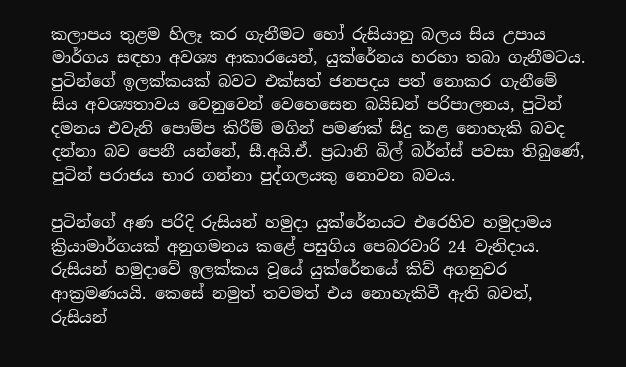කලාපය තුළම හිලෑ කර ගැනීමට හෝ රුසියානු බලය සිය උපාය මාර්ගය සඳහා අවශ්‍ය ආකාරයෙන්, යුක්රේනය හරහා තබා ගැනීමටය. පුටින්ගේ ඉලක්කයක් බවට එක්සත් ජනපදය පත් නොකර ගැනීමේ සිය අවශ්‍යතාවය වෙනුවෙන් වෙහෙසෙන බයිඩන් පරිපාලනය, පුටින් දමනය එවැනි පොම්ප කිරීම් මගින් පමණක් සිදු කළ නොහැකි බවද දන්නා බව පෙනී යන්නේ, සී.අයි.ඒ. ප්‍රධානි බිල් බර්න්ස් පවසා තිබුණේ, පුටින් පරාජය භාර ගන්නා පුද්ගලයකු නොවන බවය.

පුටින්ගේ අණ පරිදි රුසියන් හමුදා යුක්රේනයට එරෙහිව හමුදාමය ක්‍රියාමාර්ගයක් අනුගමනය කළේ පසුගිය පෙබරවාරි 24 වැනිදාය. රුසියන් හමුදාවේ ඉලක්කය වූයේ යුක්රේනයේ කිව් අගනුවර ආක්‍රමණයයි. කෙසේ නමුත් තවමත් එය නොහැකිවී ඇති බවත්, රුසියන්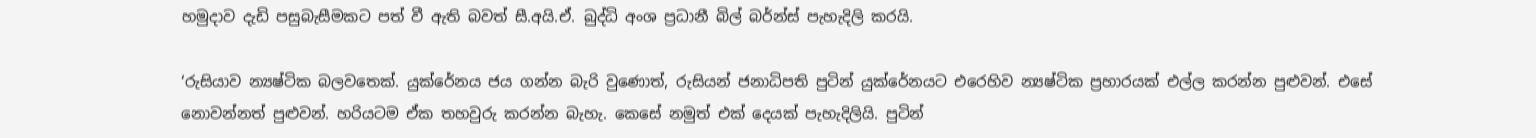හමුදාව දැඩි පසුබැසීමකට පත් වී ඇති බවත් සී.අයි.ඒ. බුද්ධි අංශ ප්‍රධානී බිල් බර්න්ස් පැහැදිලි කරයි.

‘රුසියාව න්‍යෂ්ටික බලවතෙක්. යුක්රේනය ජය ගන්න බැරි වුණොත්, රුසියන් ජනාධිපති පුටින් යුක්රේනයට එරෙහිව න්‍යෂ්ටික ප්‍රහාරයක් එල්ල කරන්න පුළුවන්. එසේ නොවන්නත් පුළුවන්. හරියටම ඒක තහවුරු කරන්න බැහැ. කෙසේ නමුත් එක් දෙයක් පැහැදිලියි. පුටින්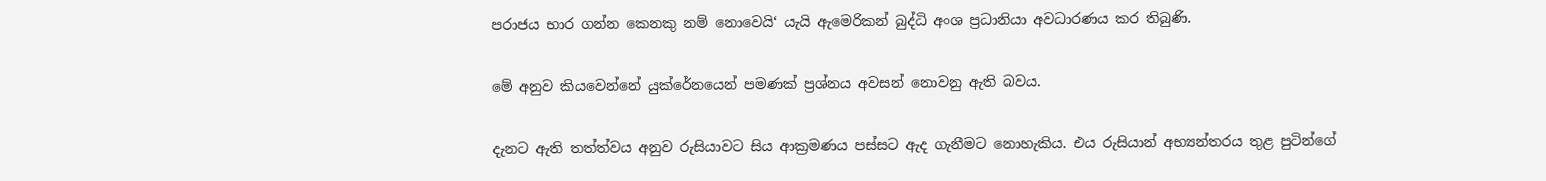පරාජය භාර ගන්න කෙනකු නම් නොවෙයි‘ යැයි ඇමෙරිකන් බුද්ධි අංශ ප්‍රධානියා අවධාරණය කර තිබුණි.

මේ අනුව කියවෙන්නේ යුක්රේනයෙන් පමණක් ප්‍රශ්නය අවසන් නොවනු ඇති බවය.

දැනට ඇති තත්ත්වය අනුව රුසියාවට සිය ආක්‍රමණය පස්සට ඇද ගැනීමට නොහැකිය. එය රුසියාන් අභ්‍යන්තරය තුළ පුටින්ගේ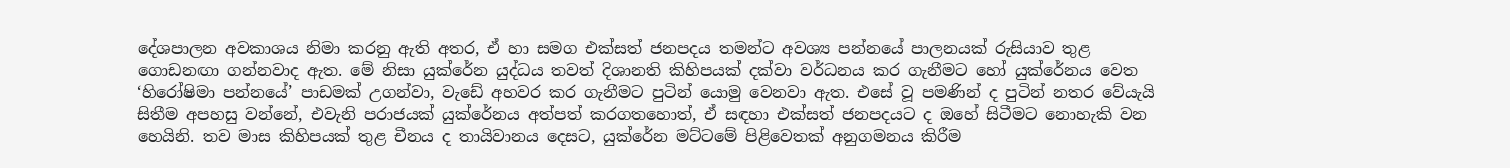දේශපාලන අවකාශය නිමා කරනු ඇති අතර, ඒ හා සමග එක්සත් ජනපදය තමන්ට අවශ්‍ය පන්නයේ පාලනයක් රුසියාව තුළ ගොඩනඟා ගන්නවාද ඇත. මේ නිසා යුක්රේන යුද්ධය තවත් දිශානති කිහිපයක් දක්වා වර්ධනය කර ගැනීමට හෝ යුක්රේනය වෙත ‘හිරෝෂිමා පන්නයේ’ පාඩමක් උගන්වා, වැඩේ අහවර කර ගැනීමට පුටින් යොමු වෙනවා ඇත. එසේ වූ පමණින් ද පුටින් නතර වේයැයි සිතීම අපහසු වන්නේ, එවැනි පරාජයක් යුක්රේනය අත්පත් කරගතහොත්, ඒ සඳහා එක්සත් ජනපදයට ද ඔහේ සිටීමට නොහැකි වන හෙයිනි. තව මාස කිහිපයක් තුළ චීනය ද තායිවානය දෙසට, යුක්රේන මට්ටමේ පිළිවෙතක් අනුගමනය කිරීම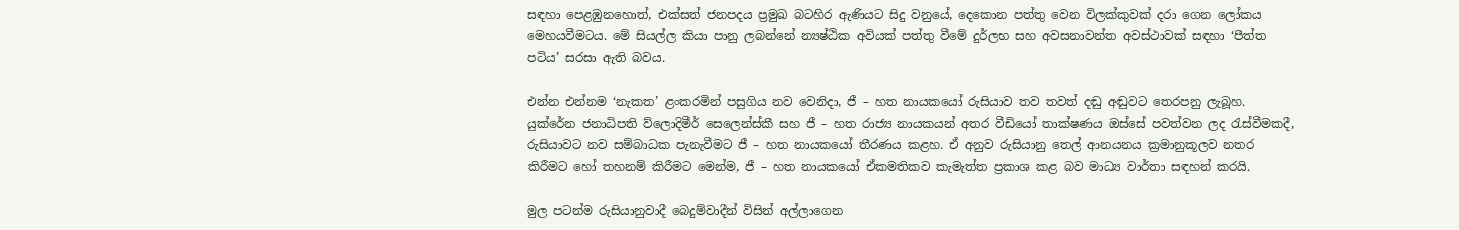සඳහා පෙළඹුනහොත්, එක්සත් ජනපදය ප්‍රමුඛ බටහිර ඇණියට සිදු වනුයේ, දෙකොන පත්තු වෙන විලක්කුවක් දරා ගෙන ලෝකය මෙහයවීමටය. මේ සියල්ල කියා පානු ලබන්නේ න්‍යෂ්ඨික අවියක් පත්තු වීමේ දුර්ලභ සහ අවසනාවන්ත අවස්ථාවක් සඳහා ‘පීත්ත පටිය’ සරසා ඇති බවය.

එන්න එන්නම ‘නැකත’ ළංකරමින් පසුගිය නව වෙනිදා, ජී – හත නායකයෝ රුසියාව තව තවත් දඬු අඬුවට තෙරපනු ලැබූහ. යුක්රේන ජනාධිපති ව්ලොදිමීර් සෙලෙන්ස්කී සහ ජී – හත රාජ්‍ය නායකයන් අතර වීඩියෝ තාක්ෂණය ඔස්සේ පවත්වන ලද රැස්වීමකදී, රුසියාවට නව සම්බාධක පැනැවීමට ජී – හත නායකයෝ තීරණය කළහ. ඒ අනුව රුසියානු තෙල් ආනයනය ක්‍රමානුකූලව නතර කිරීමට හෝ තහනම් කිරීමට මෙන්ම, ජී – හත නායකයෝ ඒකමතිකව කැමැත්ත ප්‍රකාශ කළ බව මාධ්‍ය වාර්තා සඳහන් කරයි.

මුල පටන්ම රුසියානුවාදී බෙදුම්වාදීන් විසින් අල්ලාගෙන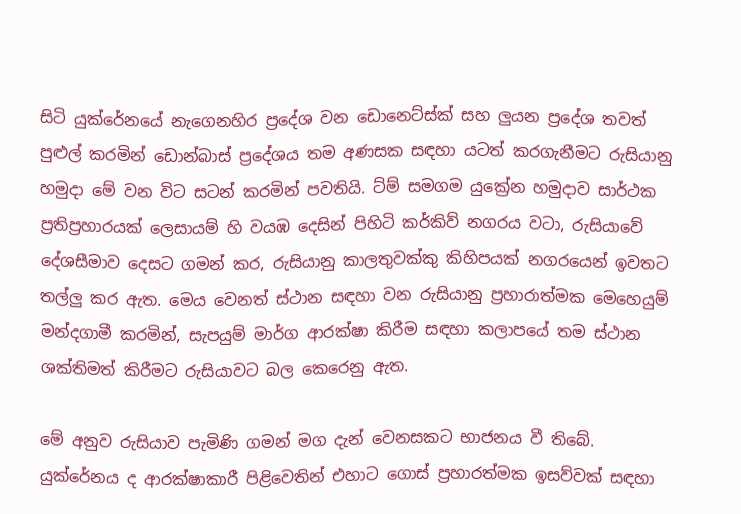සිටි යුක්රේනයේ නැගෙනහිර ප්‍රදේශ වන ඩොනෙට්ස්ක් සහ ලුයන ප්‍රදේශ තවත් පුළුල් කරමින් ඩොන්බාස් ප්‍රදේශය තම අණසක සඳහා යටත් කරගැනීමට රුසියානු හමුදා මේ වන විට සටන් කරමින් පවතියි. ට්ම් සමගම යුක්‍රේන හමුදාව සාර්ථක ප්‍රතිප්‍රහාරයක් ලෙසායම් හි වයඹ දෙසින් පිහිටි කර්කිව් නගරය වටා, රුසියාවේ දේශසීමාව දෙසට ගමන් කර, රුසියානු කාලතුවක්කු කිහිපයක් නගරයෙන් ඉවතට තල්ලු කර ඇත. මෙය වෙනත් ස්ථාන සඳහා වන රුසියානු ප්‍රහාරාත්මක මෙහෙයුම් මන්දගාමී කරමින්, සැපයුම් මාර්ග ආරක්ෂා කිරීම සඳහා කලාපයේ තම ස්ථාන ශක්තිමත් කිරීමට රුසියාවට බල කෙරෙනු ඇත.

මේ අනුව රුසියාව පැමිණි ගමන් මග දැන් වෙනසකට භාජනය වී තිබේ. යුක්රේනය ද ආරක්ෂාකාරී පිළිවෙතින් එහාට ගොස් ප්‍රහාරත්මක ඉසව්වක් සඳහා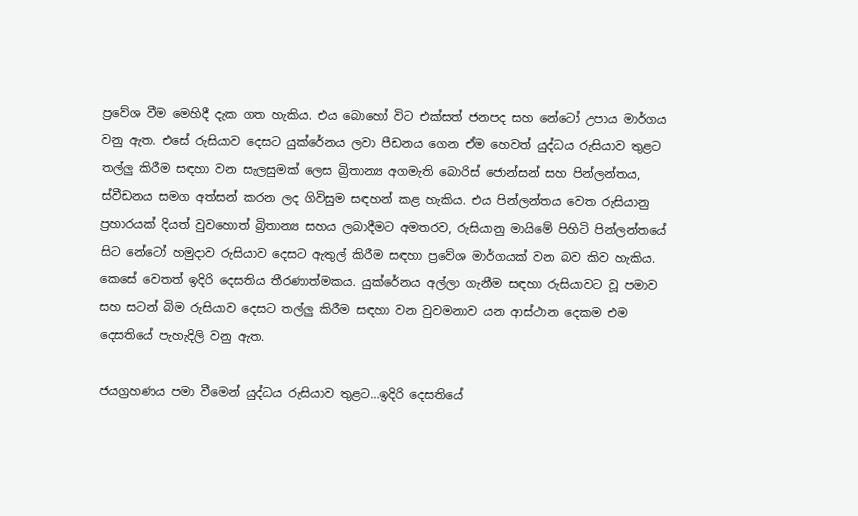ප්‍රවේශ වීම මෙහිදී දැක ගත හැකිය. එය බොහෝ විට එක්සත් ජනපද සහ නේටෝ උපාය මාර්ගය වනු ඇත. එසේ රුසියාව දෙසට යුක්රේනය ලවා පීඩනය ගෙන ඒම හෙවත් යුද්ධය රුසියාව තුළට තල්ලු කිරීම සඳහා වන සැලසුමක් ලෙස බ්‍රිතාන්‍ය අගමැති බොරිස් ජොන්සන් සහ පින්ලන්තය, ස්වීඩනය සමග අත්සන් කරන ලද ගිවිසුම සඳහන් කළ හැකිය. එය පින්ලන්තය වෙත රුසියානු ප්‍රහාරයක් දියත් වුවහොත් බ්‍රිතාන්‍ය සහය ලබාදීමට අමතරව, රුසියානු මායිමේ පිහිටි පින්ලන්තයේ සිට නේටෝ හමුදාව රුසියාව දෙසට ඇතුල් කිරීම සඳහා ප්‍රවේශ මාර්ගයක් වන බව කිව හැකිය. කෙසේ වෙතත් ඉදිරි දෙසතිය තීරණාත්මකය. යුක්රේනය අල්ලා ගැනීම සඳහා රුසියාවට වූ පමාව සහ සටන් බිම රුසියාව දෙසට තල්ලු කිරීම සඳහා වන වුවමනාව යන ආස්ථාන දෙකම එම දෙසතියේ පැහැදිලි වනු ඇත.

ජයග්‍රහණය පමා වීමෙන් යුද්ධය රුසියාව තුළට…ඉදිරි දෙසතියේ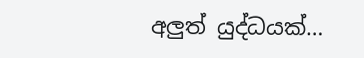අලුත් යුද්ධයක්…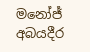මනෝජ් අබයදීර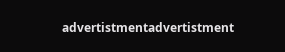advertistmentadvertistment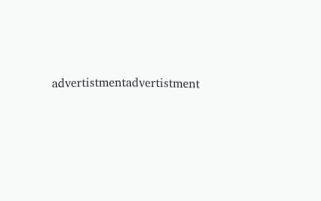advertistmentadvertistment